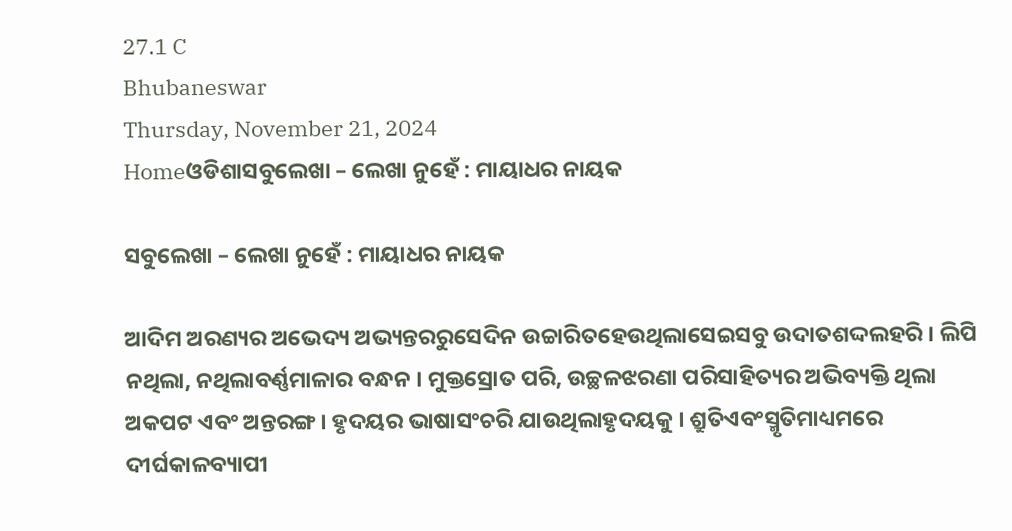27.1 C
Bhubaneswar
Thursday, November 21, 2024
Homeଓଡିଶାସବୁଲେଖା – ଲେଖା ନୁହେଁ : ମାୟାଧର ନାୟକ

ସବୁଲେଖା – ଲେଖା ନୁହେଁ : ମାୟାଧର ନାୟକ

ଆଦିମ ଅରଣ୍ୟର ଅଭେଦ୍ୟ ଅଭ୍ୟନ୍ତରରୁସେଦିନ ଉଚ୍ଚାରିତହେଉଥିଲାସେଇସବୁ ଉଦାତଶଦ୍ଦଲହରି । ଲିପି ନଥିଲା, ନଥିଲାବର୍ଣ୍ଣମାଳାର ବନ୍ଧନ । ମୁକ୍ତସ୍ରୋତ ପରି, ଉଚ୍ଛଳଝରଣା ପରିସାହିତ୍ୟର ଅଭିବ୍ୟକ୍ତି ଥିଲା ଅକପଟ ଏବଂ ଅନ୍ତରଙ୍ଗ । ହୃଦୟର ଭାଷାସଂଚରି ଯାଉଥିଲାହୃଦୟକୁ । ଶ୍ରୁତିଏବଂସ୍ମୃତିମାଧ୍ୟମରେ ଦୀର୍ଘକାଳବ୍ୟାପୀ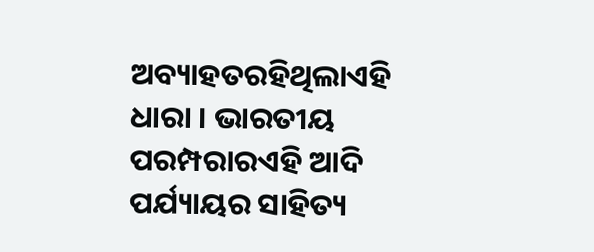ଅବ୍ୟାହତରହିଥିଲାଏହି ଧାରା । ଭାରତୀୟ ପରମ୍ପରାରଏହି ଆଦି ପର୍ଯ୍ୟାୟର ସାହିତ୍ୟ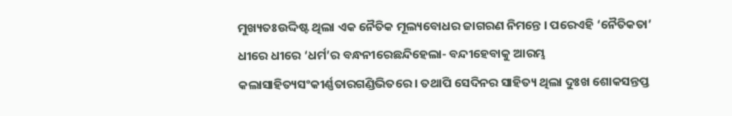ମୁଖ୍ୟତଃଉଦ୍ଦିଷ୍ଟ ଥିଲା ଏକ ନୈତିକ ମୂଲ୍ୟବୋଧର ଜାଗରଣ ନିମନ୍ତେ । ପରେଏହି ‘ନୈତିକତା’ ଧୀରେ ଧୀରେ ‘ଧର୍ମ’ର ବନ୍ଧନୀରେଛନ୍ଦିହେଲା- ବନ୍ଦୀହେବାକୁ ଆରମ୍ଭ କଲାସାହିତ୍ୟସଂକୀର୍ଣ୍ଣତାରଗଣ୍ଡିଭିତରେ । ତଥାପି ସେଦିନର ସାହିତ୍ୟ ଥିଲା ଦୁଃଖ ଶୋକସନ୍ତପ୍ତ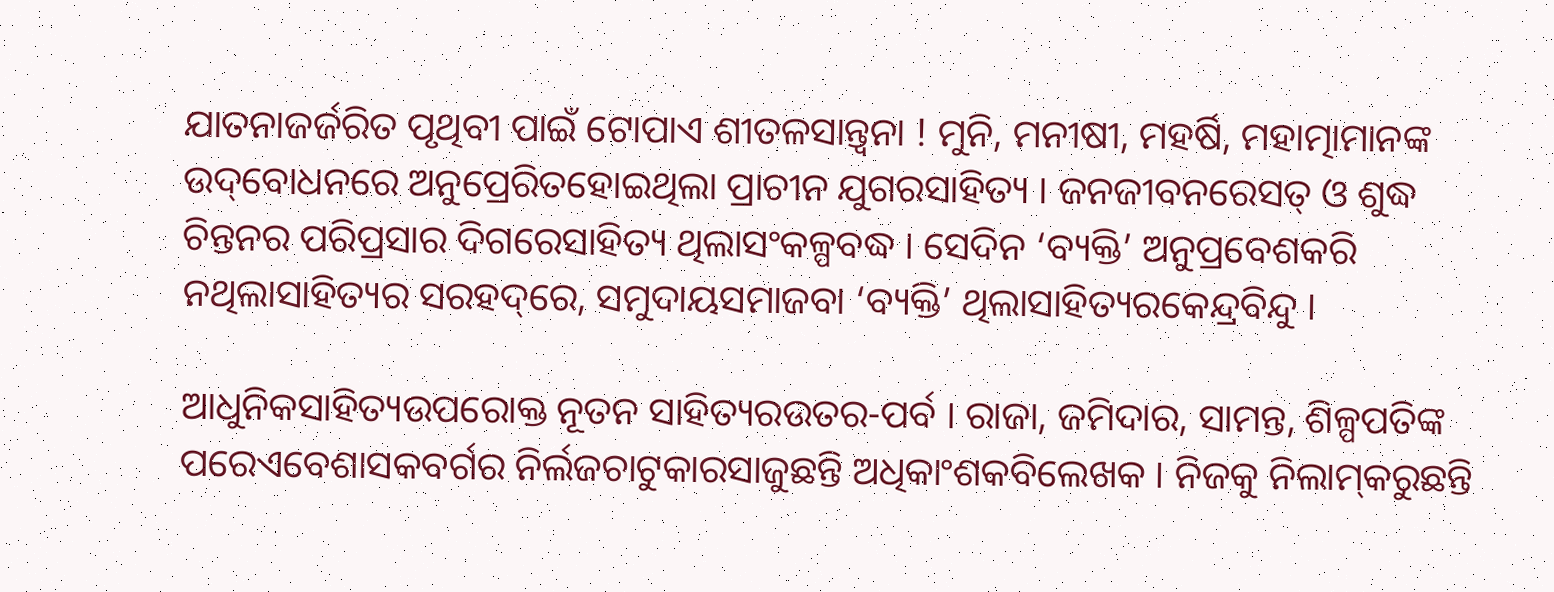ଯାତନାଜର୍ଜରିତ ପୃଥିବୀ ପାଇଁ ଟୋପାଏ ଶୀତଳସାନ୍ତ୍ୱନା ! ମୁନି, ମନୀଷୀ, ମହର୍ଷି, ମହାତ୍ମାମାନଙ୍କ ଉଦ୍‌ବୋଧନରେ ଅନୁପ୍ରେରିତହୋଇଥିଲା ପ୍ରାଚୀନ ଯୁଗରସାହିତ୍ୟ । ଜନଜୀବନରେସତ୍ ଓ ଶୁଦ୍ଧ ଚିନ୍ତନର ପରିପ୍ରସାର ଦିଗରେସାହିତ୍ୟ ଥିଲାସଂକଳ୍ପବଦ୍ଧ । ସେଦିନ ‘ବ୍ୟକ୍ତି’ ଅନୁପ୍ରବେଶକରି ନଥିଲାସାହିତ୍ୟର ସରହଦ୍‌ରେ, ସମୁଦାୟସମାଜବା ‘ବ୍ୟକ୍ତି’ ଥିଲାସାହିତ୍ୟରକେନ୍ଦ୍ରବିନ୍ଦୁ ।

ଆଧୁନିକସାହିତ୍ୟଉପରୋକ୍ତ ନୂତନ ସାହିତ୍ୟରଉତର-ପର୍ବ । ରାଜା, ଜମିଦାର, ସାମନ୍ତ, ଶିଳ୍ପପତିଙ୍କ ପରେଏବେଶାସକବର୍ଗର ନିର୍ଲଜଚାଟୁକାରସାଜୁଛନ୍ତି ଅଧିକାଂଶକବିଲେଖକ । ନିଜକୁ ନିଲାମ୍‌କରୁଛନ୍ତି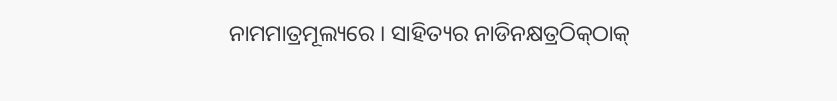ନାମମାତ୍ରମୂଲ୍ୟରେ । ସାହିତ୍ୟର ନାଡିନକ୍ଷତ୍ରଠିକ୍‌ଠାକ୍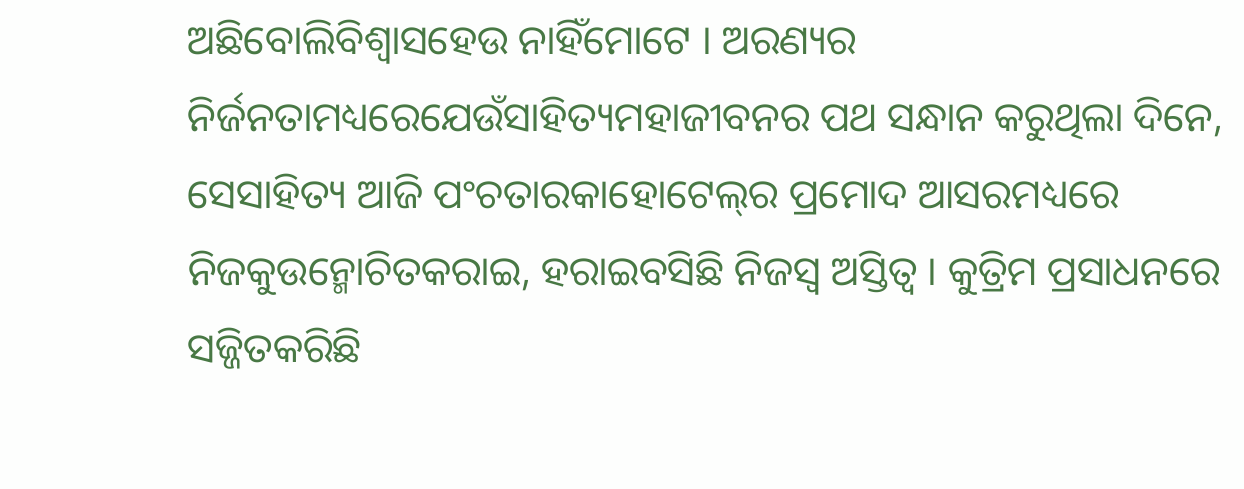ଅଛିବୋଲିବିଶ୍ୱାସହେଉ ନାହିଁମୋଟେ । ଅରଣ୍ୟର ନିର୍ଜନତାମଧ୍ୟରେଯେଉଁସାହିତ୍ୟମହାଜୀବନର ପଥ ସନ୍ଧାନ କରୁଥିଲା ଦିନେ, ସେସାହିତ୍ୟ ଆଜି ପଂଚତାରକାହୋଟେଲ୍‌ର ପ୍ରମୋଦ ଆସରମଧ୍ୟରେ ନିଜକୁଉନ୍ମୋଚିତକରାଇ, ହରାଇବସିଛି ନିଜସ୍ୱ ଅସ୍ତିତ୍ୱ । କୁତ୍ରିମ ପ୍ରସାଧନରେ ସଜ୍ଜିତକରିଛି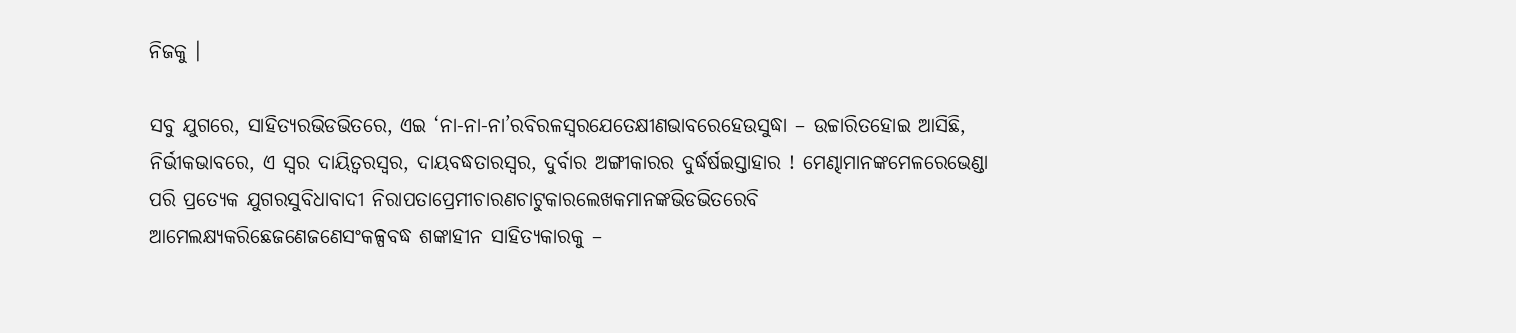ନିଜକୁ ।

ସବୁ ଯୁଗରେ, ସାହିତ୍ୟରଭିଡଭିତରେ, ଏଇ ‘ନା-ନା-ନା’ରବିରଳସ୍ୱରଯେତେକ୍ଷୀଣଭାବରେହେଉସୁଦ୍ଧା – ଉଚ୍ଚାରିତହୋଇ ଆସିଛି, ନିର୍ଭୀକଭାବରେ, ଏ ସ୍ୱର ଦାୟିତ୍ୱରସ୍ୱର, ଦାୟବଦ୍ଧତାରସ୍ୱର, ଦୁର୍ବାର ଅଙ୍ଗୀକାରର ଦୁର୍ଦ୍ଧର୍ଷଇସ୍ତାହାର ! ମେଣ୍ଢାମାନଙ୍କମେଳରେଭେଣ୍ଡା ପରି ପ୍ରତ୍ୟେକ ଯୁଗରସୁବିଧାବାଦୀ ନିରାପତାପ୍ରେମୀଚାରଣଚାଟୁକାରଲେଖକମାନଙ୍କଭିଡଭିତରେବି ଆମେଲକ୍ଷ୍ୟକରିଛେଜଣେଜଣେସଂକଳ୍ପବଦ୍ଧ ଶଙ୍କାହୀନ ସାହିତ୍ୟକାରକୁ –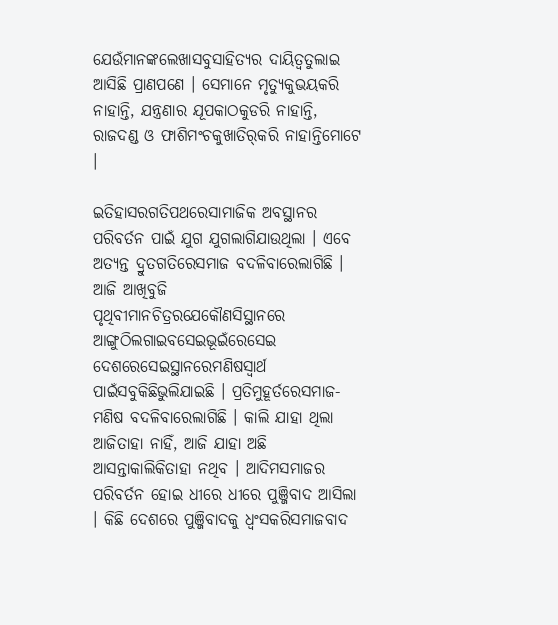ଯେଉଁମାନଙ୍କଲେଖାସବୁସାହିତ୍ୟର ଦାୟିତ୍ୱତୁଲାଇ ଆସିଛି ପ୍ରାଣପଣେ । ସେମାନେ ମୃତ୍ୟୁକୁଭୟକରି ନାହାନ୍ତି, ଯନ୍ତ୍ରଣାର ଯୂପକାଠକୁଡରି ନାହାନ୍ତି, ରାଜଦଣ୍ଡ ଓ ଫାଶିମଂଚକୁଖାତିର୍‌କରି ନାହାନ୍ତିମୋଟେ ।

ଇତିହାସରଗତିପଥରେସାମାଜିକ ଅବସ୍ଥାନର ପରିବର୍ତନ ପାଇଁ ଯୁଗ ଯୁଗଲାଗିଯାଉଥିଲା । ଏବେ ଅତ୍ୟନ୍ତ ଦ୍ରୁତଗତିରେସମାଜ ବଦଳିବାରେଲାଗିଛି । ଆଜି ଆଖିବୁଜି ପୃଥିବୀମାନଚିତ୍ରରଯେକୌଣସିସ୍ଥାନରେ ଆଙ୍ଗୁଠିଲଗାଇବସେଇଭୂଇଁରେସେଇ ଦେଶରେସେଇସ୍ଥାନରେମଣିଷସ୍ୱାର୍ଥ ପାଇଁସବୁକିଛିଭୁଲିଯାଇଛି । ପ୍ରତିମୁହୂର୍ତରେସମାଜ- ମଣିଷ ବଦଳିବାରେଲାଗିଛି । କାଲି ଯାହା ଥିଲା ଆଜିତାହା ନାହିଁ, ଆଜି ଯାହା ଅଛି ଆସନ୍ତାକାଲିକିତାହା ନଥିବ । ଆଦିମସମାଜର ପରିବର୍ତନ ହୋଇ ଧୀରେ ଧୀରେ ପୁଞ୍ଜିବାଦ ଆସିଲା । କିଛି ଦେଶରେ ପୁଞ୍ଜିବାଦକୁ ଧ୍ୱଂସକରିସମାଜବାଦ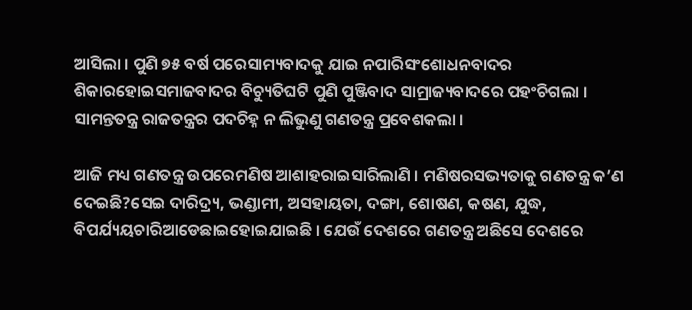ଆସିଲା । ପୁଣି ୭୫ ବର୍ଷ ପରେସାମ୍ୟବାଦକୁ ଯାଇ ନପାରିସଂଶୋଧନବାଦର ଶିକାରହୋଇସମାଜବାଦର ବିଚ୍ୟୁତିଘଟି ପୁଣି ପୁଞ୍ଜିବାଦ ସାମ୍ରାଜ୍ୟବାଦରେ ପହଂଚିଗଲା । ସାମନ୍ତତନ୍ତ୍ର ରାଜତନ୍ତ୍ରର ପଦଚିହ୍ନ ନ ଲିଭୁଣୁ ଗଣତନ୍ତ୍ର ପ୍ରବେଶକଲା ।

ଆଜି ମଧ୍ୟ ଗଣତନ୍ତ୍ର ଉପରେମଣିଷ ଆଶାହରାଇସାରିଲାଣି । ମଣିଷରସଭ୍ୟତାକୁ ଗଣତନ୍ତ୍ର କ’ଣ ଦେଇଛି?ସେଇ ଦାରିଦ୍ର‌୍ୟ, ଭଣ୍ଡାମୀ, ଅସହାୟତା, ଦଙ୍ଗା, ଶୋଷଣ, କଷଣ, ଯୁଦ୍ଧ, ବିପର୍ଯ୍ୟୟଚାରିଆଡେଛାଇହୋଇଯାଇଛି । ଯେଉଁ ଦେଶରେ ଗଣତନ୍ତ୍ର ଅଛିସେ ଦେଶରେ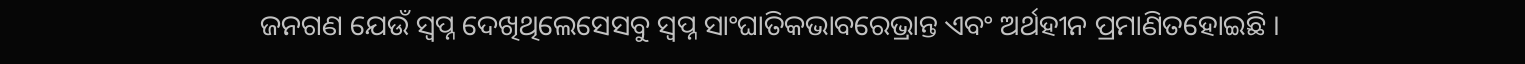ଜନଗଣ ଯେଉଁ ସ୍ୱପ୍ନ ଦେଖିଥିଲେସେସବୁ ସ୍ୱପ୍ନ ସାଂଘାତିକଭାବରେଭ୍ରାନ୍ତ ଏବଂ ଅର୍ଥହୀନ ପ୍ରମାଣିତହୋଇଛି ।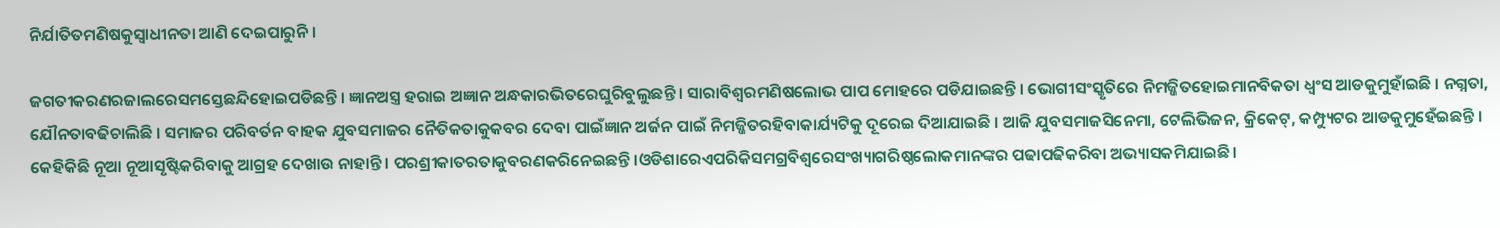ନିର୍ଯାତିତମଣିଷକୁସ୍ୱାଧୀନତା ଆଣି ଦେଇପାରୁନି ।

ଜଗତୀକରଣରଜାଲରେସମସ୍ତେଛନ୍ଦିହୋଇପଡିଛନ୍ତି । ଜ୍ଞାନଅସ୍ତ୍ର ହରାଇ ଅଜ୍ଞାନ ଅନ୍ଧକାରଭିତରେଘୁରିବୁଲୁଛନ୍ତି । ସାରାବିଶ୍ୱରମଣିଷଲୋଭ ପାପ ମୋହରେ ପଡିଯାଇଛନ୍ତି । ଭୋଗୀସଂସ୍କୃତିରେ ନିମଜ୍ଜିତହୋଇମାନବିକତା ଧ୍ୱଂସ ଆଡକୁମୁହାଁଇଛି । ନଗ୍ନତା, ଯୌନତାବଢିଚାଲିଛି । ସମାଜର ପରିବର୍ତନ ବାହକ ଯୁବସମାଜର ନୈତିକତାକୁକବର ଦେବା ପାଇଁଜ୍ଞାନ ଅର୍ଜନ ପାଇଁ ନିମଜ୍ଜିତରହିବାକାର୍ଯ୍ୟଟିକୁ ଦୂରେଇ ଦିଆଯାଇଛି । ଆଜି ଯୁବସମାଜସିନେମା, ଟେଲିଭିଜନ, କ୍ରିକେଟ୍‌, କମ୍ପ୍ୟୁଟର ଆଡକୁମୁହେଁଇଛନ୍ତି । କେହିକିଛି ନୂଆ ନୂଆସୃଷ୍ଟିକରିବାକୁ ଆଗ୍ରହ ଦେଖାଉ ନାହାନ୍ତି । ପରଶ୍ରୀକାତରତାକୁବରଣକରିନେଇଛନ୍ତି ।ଓଡିଶାରେଏପରିକିସମଗ୍ରବିଶ୍ୱରେସଂଖ୍ୟାଗରିଷ୍ଠଲୋକମାନଙ୍କର ପଢାପଢିକରିବା ଅଭ୍ୟାସକମିଯାଇଛି ।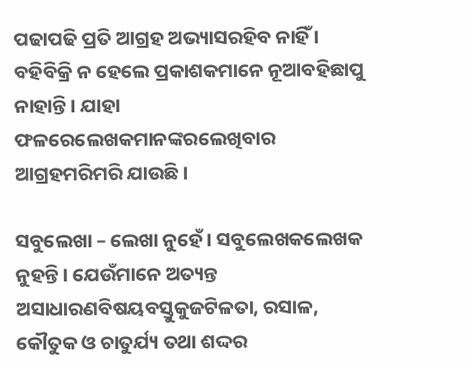ପଢାପଢି ପ୍ରତି ଆଗ୍ରହ ଅଭ୍ୟାସରହିବ ନାହିଁ । ବହିବିକ୍ରି ନ ହେଲେ ପ୍ରକାଶକମାନେ ନୂଆବହିଛାପୁ ନାହାନ୍ତି । ଯାହା ଫଳରେଲେଖକମାନଙ୍କରଲେଖିବାର ଆଗ୍ରହମରିମରି ଯାଉଛି ।

ସବୁଲେଖା – ଲେଖା ନୁହେଁ । ସବୁଲେଖକଲେଖକ ନୁହନ୍ତି । ଯେଉଁମାନେ ଅତ୍ୟନ୍ତ ଅସାଧାରଣବିଷୟବସ୍ତୁକୁଜଟିଳତା, ରସାଳ, କୌତୁକ ଓ ଚାତୁର୍ଯ୍ୟ ତଥା ଶଦ୍ଦର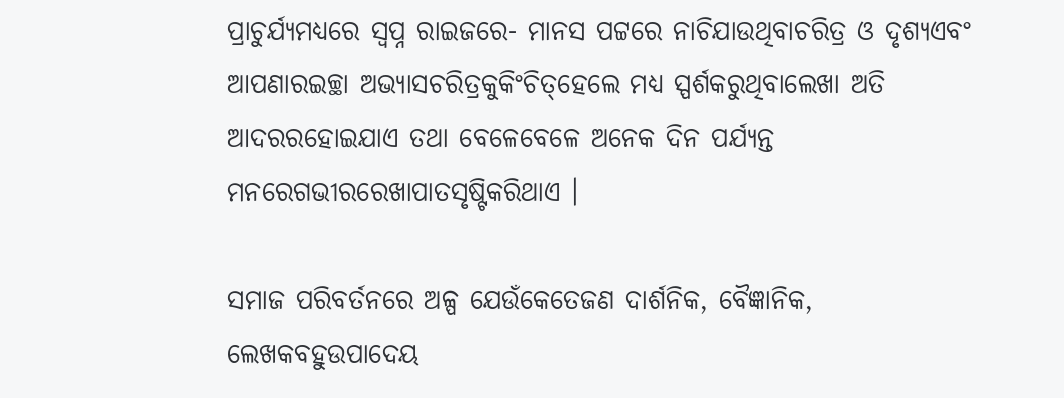ପ୍ରାଚୁର୍ଯ୍ୟମଧ୍ୟରେ ସ୍ୱପ୍ନ ରାଇଜରେ- ମାନସ ପଟ୍ଟରେ ନାଚିଯାଉଥିବାଚରିତ୍ର ଓ ଦୃଶ୍ୟଏବଂ ଆପଣାରଇଚ୍ଛା ଅଭ୍ୟାସଚରିତ୍ରକୁକିଂଚିତ୍‌ହେଲେ ମଧ୍ୟ ସ୍ପର୍ଶକରୁଥିବାଲେଖା ଅତି ଆଦରରହୋଇଯାଏ ତଥା ବେଳେବେଳେ ଅନେକ ଦିନ ପର୍ଯ୍ୟନ୍ତ ମନରେଗଭୀରରେଖାପାତସୃଷ୍ଟିକରିଥାଏ ।

ସମାଜ ପରିବର୍ତନରେ ଅଳ୍ପ ଯେଉଁକେତେଜଣ ଦାର୍ଶନିକ, ବୈଜ୍ଞାନିକ, ଲେଖକବହୁଉପାଦେୟ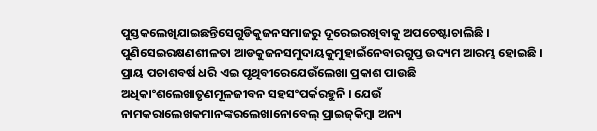ପୁସ୍ତକଲେଖିଯାଇଛନ୍ତିସେଗୁଡିକୁଜନସମାଜରୁ ଦୂରେଇରଖିବାକୁ ଅପଚେଷ୍ଟାଚାଲିଛି । ପୁଣିସେଇରକ୍ଷଣଶୀଳତା ଆଡକୁଜନସମୁଦାୟକୁମୁହାଇଁନେବାରଗୁପ୍ତ ଉଦ୍ୟମ ଆରମ୍ଭ ହୋଇଛି । ପ୍ରାୟ ପଚାଶବର୍ଷ ଧରି ଏଇ ପୃଥିବୀରେଯେଉଁଲେଖା ପ୍ରକାଶ ପାଉଛି ଅଧିକାଂଶଲେଖାତୃଣମୂଳଜୀବନ ସହସଂପର୍କରହୁନି । ଯେଉଁ ନାମକରାଲେଖକମାନଙ୍କରଲେଖାନୋବେଲ୍ ପ୍ରାଇଜ୍‌କିମ୍ବା ଅନ୍ୟ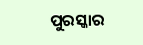ପୁରସ୍କାର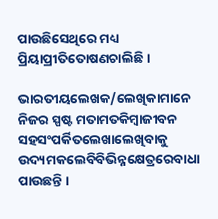ପାଉଛିସେଥିରେ ମଧ୍ୟ ପ୍ରିୟାପ୍ରୀତିତୋଷଣଚାଲିଛି ।

ଭାରତୀୟଲେଖକ/ଲେଖିକାମାନେ ନିଜର ସ୍ପଷ୍ଟ ମତାମତକିମ୍ବାଜୀବନ ସହସଂପର୍କିତଲେଖାଲେଖିବାକୁ ଉଦ୍ୟମକଲେବିବିଭିନ୍ନକ୍ଷେତ୍ରରେବାଧା ପାଉଛନ୍ତି ।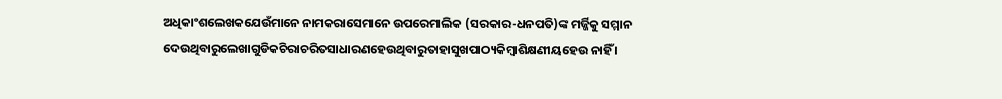ଅଧିକାଂଶଲେଖକଯେଉଁମାନେ ନାମକରାସେମାନେ ଉପରେମାଲିକ (ସରକାର-ଧନପତି)ଙ୍କ ମର୍ଜ୍ଜିକୁ ସମ୍ମାନ ଦେଉଥିବାରୁଲେଖାଗୁଡିକଚିରାଚରିତସାଧାରଣହେଉଥିବାରୁତାହାସୁଖପାଠ୍ୟକିମ୍ବାଶିକ୍ଷଣୀୟହେଉ ନାହିଁ ।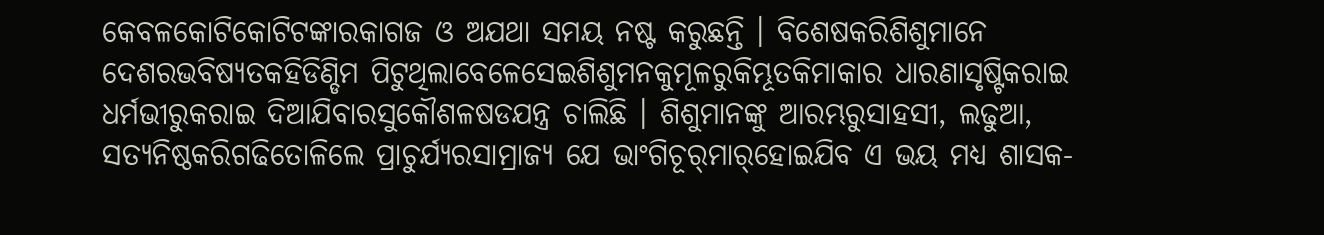କେବଳକୋଟିକୋଟିଟଙ୍କାରକାଗଜ ଓ ଅଯଥା ସମୟ ନଷ୍ଟ କରୁଛନ୍ତି । ବିଶେଷକରିଶିଶୁମାନେ ଦେଶରଭବିଷ୍ୟତକହିଡିଣ୍ଡିମ ପିଟୁଥିଲାବେଳେସେଇଶିଶୁମନକୁମୂଳରୁକିମ୍ଭୂତକିମାକାର ଧାରଣାସୃଷ୍ଟିକରାଇ ଧର୍ମଭୀରୁକରାଇ ଦିଆଯିବାରସୁକୌଶଳଷଡଯନ୍ତ୍ର ଚାଲିଛି । ଶିଶୁମାନଙ୍କୁ ଆରମ୍ଭରୁସାହସୀ, ଲଢୁଆ, ସତ୍ୟନିଷ୍ଠକରିଗଢିତୋଳିଲେ ପ୍ରାଚୁର୍ଯ୍ୟରସାମ୍ରାଜ୍ୟ ଯେ ଭାଂଗିଚୂର୍‌ମାର୍‌ହୋଇଯିବ ଏ ଭୟ ମଧ୍ୟ ଶାସକ-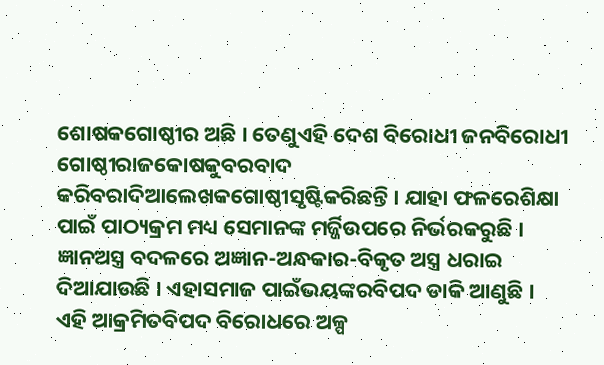ଶୋଷକଗୋଷ୍ଠୀର ଅଛି । ତେଣୁଏହି ଦେଶ ବିରୋଧୀ ଜନବିରୋଧୀ ଗୋଷ୍ଠୀରାଜକୋଷକୁବରବାଦ କରିବରାଦିଆଲେଖକଗୋଷ୍ଠୀସୃଷ୍ଟିକରିଛନ୍ତି । ଯାହା ଫଳରେଶିକ୍ଷା ପାଇଁ ପାଠ୍ୟକ୍ରମ ମଧ୍ୟ ସେମାନଙ୍କ ମର୍ଜ୍ଜିଉପରେ ନିର୍ଭରକରୁଛି । ଜ୍ଞାନଅସ୍ତ୍ର ବଦଳରେ ଅଜ୍ଞାନ-ଅନ୍ଧକାର-ବିକୃତ ଅସ୍ତ୍ର ଧରାଇ ଦିଆଯାଉଛି । ଏହାସମାଜ ପାଇଁଭୟଙ୍କରବିପଦ ଡାକି ଆଣୁଛି । ଏହି ଆକ୍ରମିତବିପଦ ବିରୋଧରେ ଅଳ୍ପ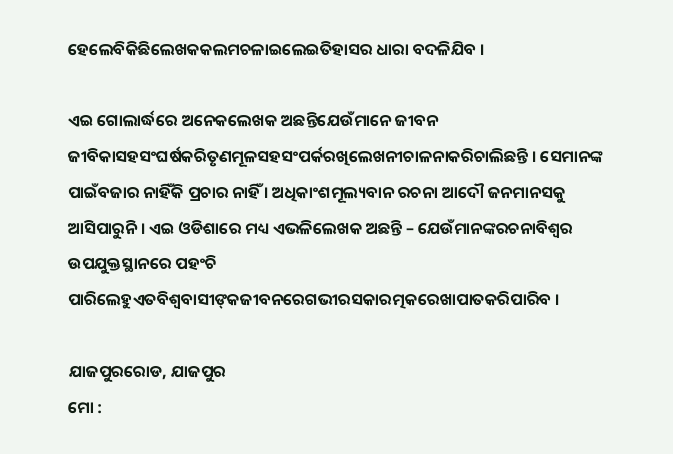ହେଲେବିକିଛିଲେଖକକଲମଚଳାଇଲେଇତିହାସର ଧାରା ବଦଳିଯିବ ।

ଏଇ ଗୋଲାର୍ଦ୍ଧରେ ଅନେକଲେଖକ ଅଛନ୍ତିଯେଉଁମାନେ ଜୀବନ ଜୀବିକାସହସଂଘର୍ଷକରିତୃଣମୂଳସହସଂପର୍କରଖିଲେଖନୀଚାଳନାକରିଚାଲିଛନ୍ତି । ସେମାନଙ୍କ ପାଇଁବଜାର ନାହିଁକି ପ୍ରଚାର ନାହିଁ । ଅଧିକାଂଶମୂଲ୍ୟବାନ ରଚନା ଆଦୌ ଜନମାନସକୁ ଆସିପାରୁନି । ଏଇ ଓଡିଶାରେ ମଧ୍ୟ ଏଭଳିଲେଖକ ଅଛନ୍ତି – ଯେଉଁମାନଙ୍କରଚନାବିଶ୍ୱର ଉପଯୁକ୍ତସ୍ଥାନରେ ପହଂଚି ପାରିଲେହୁଏତବିଶ୍ୱବାସୀଙ୍‌କଜୀବନରେଗଭୀରସକାରତ୍ମକରେଖାପାତକରିପାରିବ ।

ଯାଜପୁରରୋଡ, ଯାଜପୁର
ମୋ :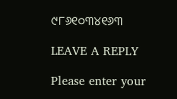୯୮୬୧୦୩୪୧୬୩

LEAVE A REPLY

Please enter your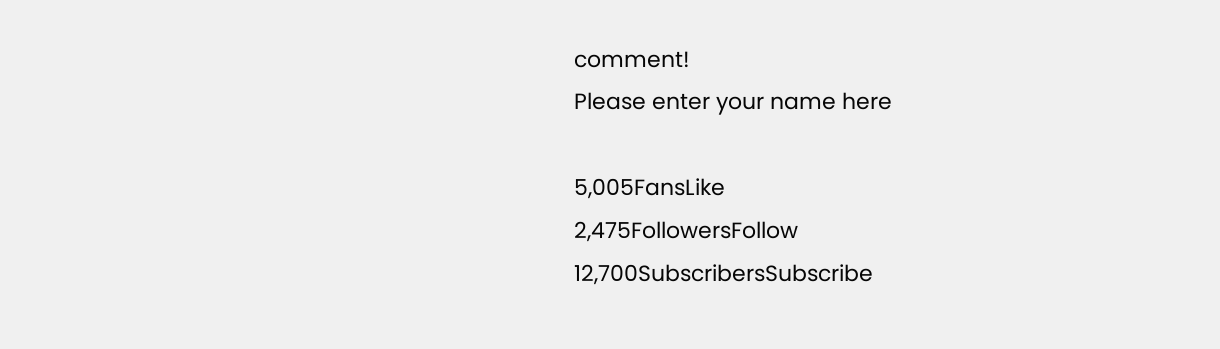comment!
Please enter your name here

5,005FansLike
2,475FollowersFollow
12,700SubscribersSubscribe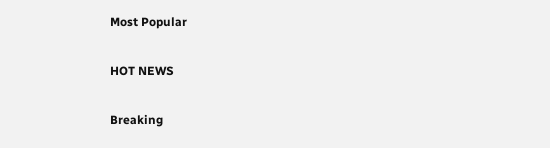Most Popular

HOT NEWS

Breaking